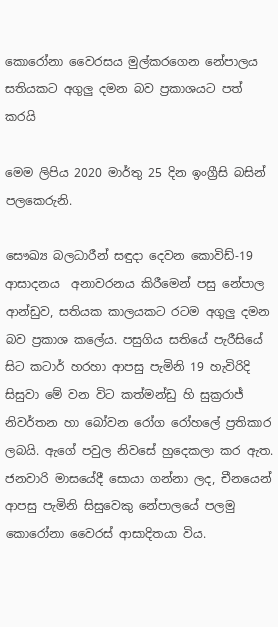කොරෝනා වෛරසය මුල්කරගෙන නේපාලය සතියකට අගුලු දමන බව ප්‍රකාශයට පත් කරයි

මෙම ලිපිය 2020 මාර්තු 25 දින ඉංග්‍රීසි බසින් පලකෙරුනි.

සෞඛ්‍ය බලධාරීන් සඳුදා දෙවන කොවිඩ්-19 ආසාදනය  අනාවරනය කිරීමෙන් පසු නේපාල ආන්ඩුව, සතියක කාලයකට රටම අගුලු දමන බව ප්‍රකාශ කලේය. පසුගිය සතියේ පැරීසියේ සිට කටාර් හරහා ආපසු පැමිනි 19 හැවිරිදි සිසුවා මේ වන විට කත්මන්ඩු හි සුක්‍රරාජ් නිවර්තන හා බෝවන රෝග රෝහලේ ප්‍රතිකාර ලබයි. ඇගේ පවුල නිවසේ හුදෙකලා කර ඇත. ජනවාරි මාසයේදී සොයා ගන්නා ලද, චීනයෙන් ආපසු පැමිනි සිසුවෙකු නේපාලයේ පලමු කොරෝනා වෛරස් ආසාදිතයා විය.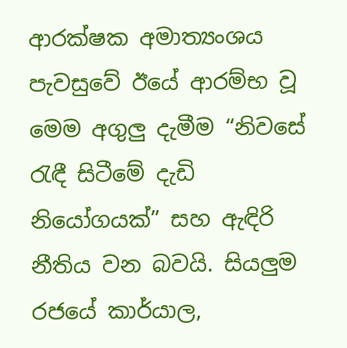ආරක්ෂක අමාත්‍යංශය පැවසුවේ ඊයේ ආරම්භ වූ මෙම අගුලු දැමීම “නිවසේ රැඳී සිටීමේ දැඩි නියෝගයක්” සහ ඇඳිරි නීතිය වන බවයි. සියලුම රජයේ කාර්යාල,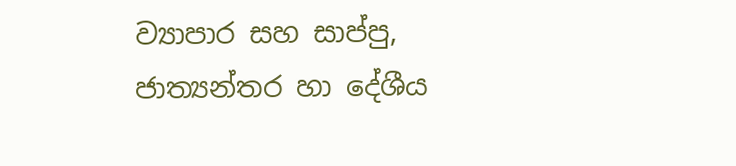ව්‍යාපාර සහ සාප්පු, ජාත්‍යන්තර හා දේශීය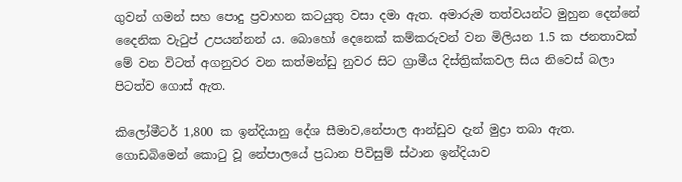ගුවන් ගමන් සහ පොදු ප්‍රවාහන කටයුතු වසා දමා ඇත. අමාරුම තත්වයන්ට මුහුන දෙන්නේ දෛනික වැටුප් උපයන්නන් ය. බොහෝ දෙනෙක් කම්කරුවන් වන මිලියන 1.5 ක ජනතාවක් මේ වන විටත් අගනුවර වන කත්මන්ඩු නුවර සිට ග්‍රාමීය දිස්ත්‍රික්කවල සිය නිවෙස් බලා පිටත්ව ගොස් ඇත.

කිලෝමීටර් 1,800 ක ඉන්දියානු දේශ සීමාව,නේපාල ආන්ඩුව දැන් මුද්‍රා තබා ඇත. ගොඩබිමෙන් කොටු වූ නේපාලයේ ප්‍රධාන පිවිසුම් ස්ථාන ඉන්දියාව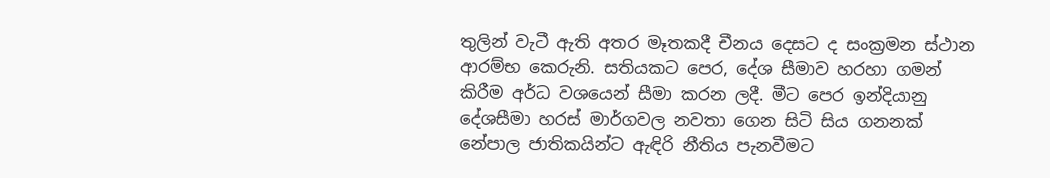තුලින් වැටී ඇති අතර මෑතකදී චීනය දෙසට ද සංක්‍රමන ස්ථාන ආරම්භ කෙරුනි. සතියකට පෙර, දේශ සීමාව හරහා ගමන් කිරීම අර්ධ වශයෙන් සීමා කරන ලදී. මීට පෙර ඉන්දියානු දේශසීමා හරස් මාර්ගවල නවතා ගෙන සිටි සිය ගනනක් නේපාල ජාතිකයින්ට ඇඳිරි නීතිය පැනවීමට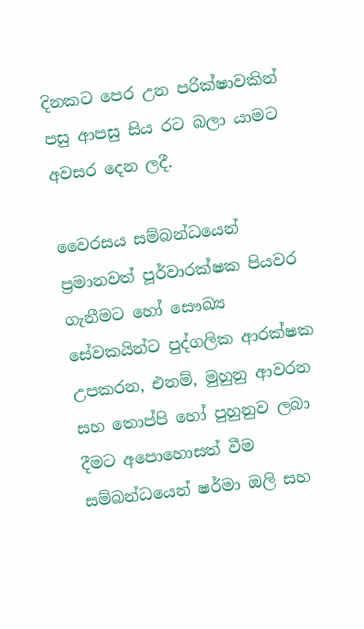දිනකට පෙර උන පරික්ෂාවකින් පසු ආපසු සිය රට බලා යාමට අවසර දෙන ලදී.

වෛරසය සම්බන්ධයෙන් ප්‍රමානවත් පූර්වාරක්ෂක පියවර ගැනීමට හෝ සෞඛ්‍ය සේවකයින්ට පුද්ගලික ආරක්ෂක උපකරන, එනම්, මුහුනු ආවරන සහ තොප්පි හෝ පුහුනුව ලබා දීමට අපොහොසත් වීම සම්බන්ධයෙන් ෂර්මා ඔලි සහ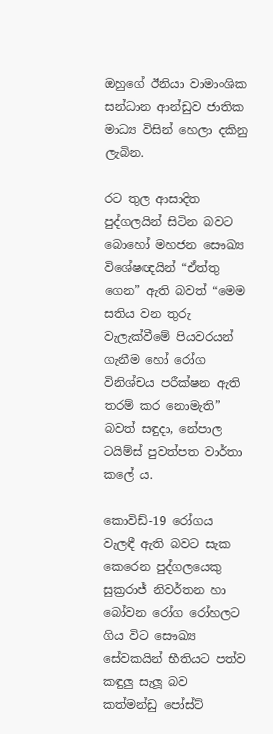ඔහුගේ ඊනියා වාමාංශික සන්ධාන ආන්ඩුව ජාතික මාධ්‍ය විසින් හෙලා දකිනු ලැබින.

රට තුල ආසාදිත පුද්ගලයින් සිටින බවට බොහෝ මහජන සෞඛ්‍ය විශේෂඥයින් “ඒත්තු ගෙන” ඇති බවත් “මෙම සතිය වන තුරු වැලැක්වීමේ පියවරයන් ගැනීම හෝ රෝග විනිශ්චය පරීක්ෂන ඇති තරම් කර නොමැති” බවත් සඳුදා, නේපාල ටයිම්ස් පුවත්පත වාර්තා කලේ ය.

කොවිඩ්-19 රෝගය වැලඳී ඇති බවට සැක කෙරෙන පුද්ගලයෙකු සුක්‍රරාජ් නිවර්තන හා බෝවන රෝග රෝහලට ගිය විට සෞඛ්‍ය සේවකයින් භීතියට පත්ව කඳුලු සැලූ බව කත්මන්ඩු පෝස්ට්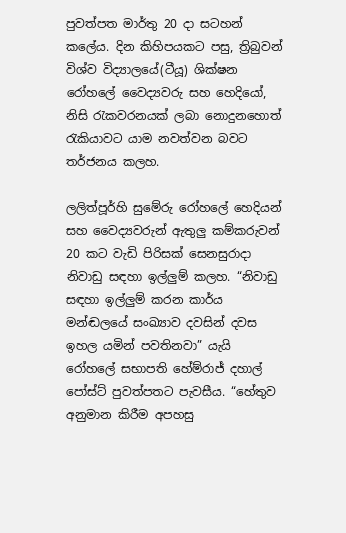පුවත්පත මාර්තු 20 දා සටහන් කලේය. දින කිහිපයකට පසු, ත්‍රිබුවන් විශ්ව විද්‍යාලයේ(ටීයූ) ශික්ෂන රෝහලේ වෛද්‍යවරු සහ හෙදියෝ, නිසි රැකවරනයක් ලබා නොදුනහොත් රැකියාවට යාම නවත්වන බවට තර්ජනය කලහ.

ලලිත්පූර්හි සුමේරු රෝහලේ හෙදියන් සහ වෛද්‍යවරුන් ඇතුලු කම්කරුවන් 20 කට වැඩි පිරිසක් සෙනසුරාදා නිවාඩු සඳහා ඉල්ලුම් කලහ. “නිවාඩු සඳහා ඉල්ලුම් කරන කාර්ය මන්ඬලයේ සංඛ්‍යාව දවසින් දවස ඉහල යමින් පවතිනවා” යැයි රෝහලේ සභාපති හේම්රාජ් දහාල් පෝස්ට් පුවත්පතට පැවසීය. “හේතුව අනුමාන කිරීම අපහසු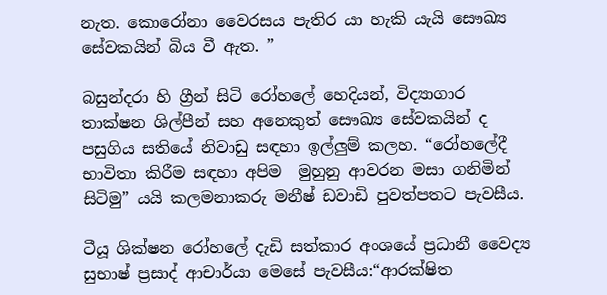නැත. කොරෝනා වෛරසය පැතිර යා හැකි යැයි සෞඛ්‍ය සේවකයින් බිය වී ඇත. ”

බසුන්දරා හි ග්‍රීන් සිටි රෝහලේ හෙදියන්, විද්‍යාගාර තාක්ෂ‍න ශිල්පීන් සහ අනෙකුත් සෞඛ්‍ය සේවකයින් ද පසුගිය සතියේ නිවාඩු සඳහා ඉල්ලුම් කලහ. “රෝහලේදී භාවිතා කිරීම සඳහා අපිම  මුහුනු ආවරන මසා ගනිමින් සිටිමු” යයි කලමනාකරු මනීෂ් ඩවාඩි පුවත්පතට පැවසීය.

ටීයූ ශික්ෂන රෝහලේ දැඩි සත්කාර අංශයේ ප්‍රධානී වෛද්‍ය සුභාෂ් ප්‍රසාද් ආචාර්යා මෙසේ පැවසීය:“ආරක්ෂිත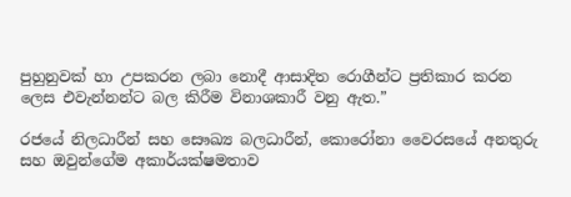පුහුනුවක් හා උපකරන ලබා නොදී ආසාදිත රොගීන්ට ප්‍රතිකාර කරන ලෙස එවැන්නන්ට බල කිරීම විනාශකාරී වනු ඇත.”

රජයේ නිලධාරීන් සහ සෞඛ්‍ය බලධාරීන්, කොරෝනා වෛරසයේ අනතුරු සහ ඔවුන්ගේම අකාර්යක්ෂමතාව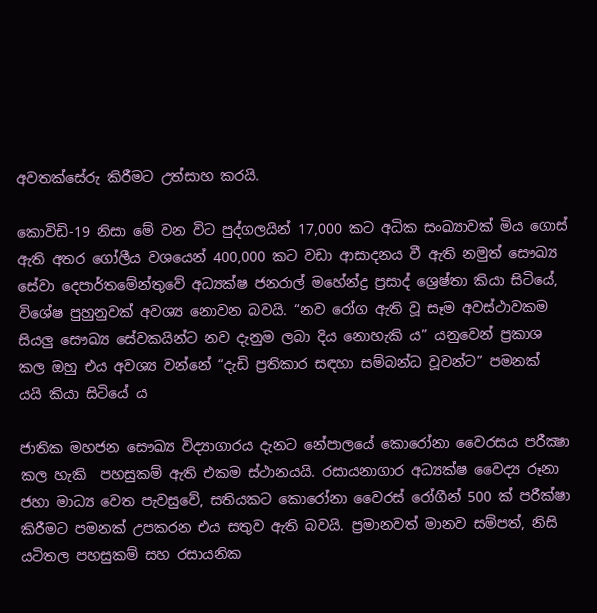අවතක්සේරු කිරීමට උත්සාහ කරයි.

කොවිඩි-19 නිසා මේ වන විට පුද්ගලයින් 17,000 කට අධික සංඛ්‍යාවක් මිය ගොස් ඇති අතර ගෝලීය වශයෙන් 400,000 කට වඩා ආසාදනය වී ඇති නමුත් සෞඛ්‍ය සේවා දෙපාර්තමේන්තුවේ අධ්‍යක්ෂ ජනරාල් මහේන්ද්‍ර ප්‍රසාද් ශ්‍රෙෂ්තා කියා සිටියේ, විශේෂ පුහුනුවක් අවශ්‍ය නොවන බවයි. “නව රෝග ඇති වූ සෑම අවස්ථාවකම සියලු සෞඛ්‍ය සේවකයින්ට නව දැනුම ලබා දිය නොහැකි ය” යනුවෙන් ප්‍රකාශ කල ඔහු එය අවශ්‍ය වන්නේ “දැඩි ප්‍රතිකාර සඳහා සම්බන්ධ වූවන්ට” පමනක්  යයි කියා සිටියේ ය

ජාතික මහජන සෞඛ්‍ය විද්‍යාගාරය දැනට නේපාලයේ කොරෝනා වෛරසය පරීක්‍ෂා කල හැකි  පහසුකම් ඇති එකම ස්ථානයයි. රසායනාගාර අධ්‍යක්ෂ වෛද්‍ය රූනා ජහා මාධ්‍ය වෙත පැවසුවේ, සතියකට කොරෝනා වෛරස් රෝගීන් 500 ක් පරීක්ෂා කිරීමට පමනක් උපකරන එය සතුව ඇති බවයි. ප්‍රමානවත් මානව සම්පත්, නිසි යටිතල පහසුකම් සහ රසායනික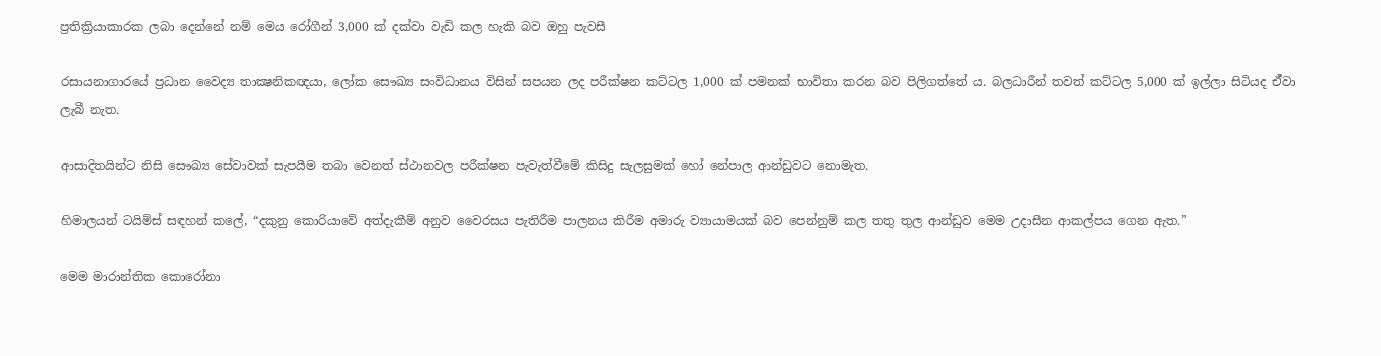ප්‍රතික්‍රියාකාරක ලබා දෙන්නේ නම් මෙය රෝගීන් 3,000 ක් දක්වා වැඩි කල හැකි බව ඔහු පැවසී

රසායනාගාරයේ ප්‍රධාන වෛද්‍ය තාක්‍ෂනිකඥයා, ලෝක සෞඛ්‍ය සංවිධානය විසින් සපයන ලද පරීක්ෂන කට්ටල 1,000 ක් පමනක් භාවිතා කරන බව පිලිගත්තේ ය. බලධාරීන් තවත් කට්ටල 5,000 ක් ඉල්ලා සිටියද ඒ්වා ලැබී නැත.

ආසාදිතයින්ට නිසි සෞඛ්‍ය සේවාවක් සැපයීම තබා වෙනත් ස්ථානවල පරීක්ෂන පැවැත්වීමේ කිසිදු සැලසුමක් හෝ නේපාල ආන්ඩුවට නොමැත.

හිමාලයන් ටයිම්ස් සඳහන් කලේ, “දකුනු කොරියාවේ අත්දැකීම් අනුව වෛරසය පැතිරීම පාලනය කිරීම අමාරු ව්‍යායාමයක් බව පෙන්නුම් කල තතු තුල ආන්ඩුව මෙම උදාසීන ආකල්පය ගෙන ඇත.”

මෙම මාරාන්තික කොරෝනා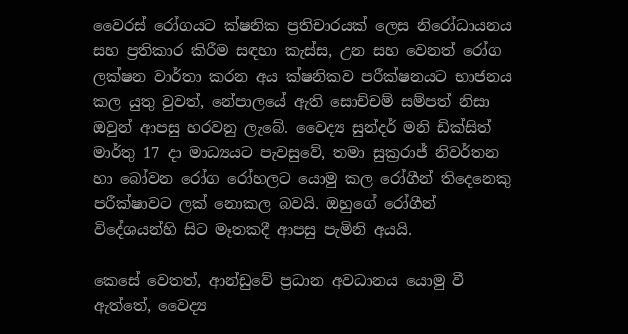වෛරස් රෝගයට ක්ෂනික ප්‍රතිචාරයක් ලෙස නිරෝධායනය සහ ප්‍රතිකාර කිරීම සඳහා කැස්ස, උන සහ වෙනත් රෝග ලක්ෂන වාර්තා කරන අය ක්ෂනිකව පරීක්ෂනයට භාජනය කල යුතු වුවත්, නේපාලයේ ඇති සොච්චම් සම්පත් නිසා ඔවුන් ආපසු හරවනු ලැබේ. වෛද්‍ය සුන්දර් මනි ඩික්සිත් මාර්තු 17 දා මාධ්‍යයට පැවසුවේ, තමා සුක්‍රරාජ් නිවර්තන හා බෝවන රෝග රෝහලට යොමු කල රෝගීන් තිදෙනෙකු පරීක්ෂාවට ලක් නොකල බවයි. ඔහුගේ රෝගීන් විදේශයන්හි සිට මෑතකදී ආපසු පැමිනි අයයි.

කෙසේ වෙතත්, ආන්ඩුවේ ප්‍රධාන අවධානය යොමු වී ඇත්තේ, වෛද්‍ය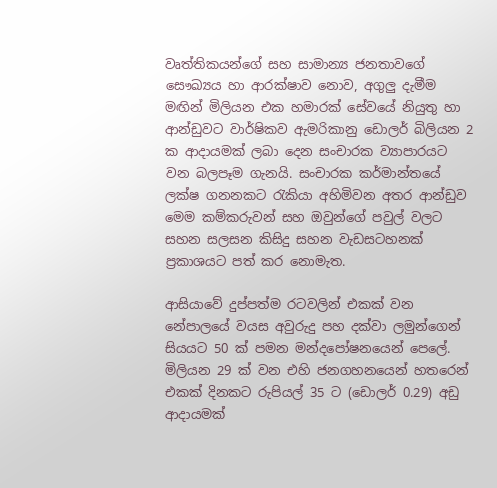වෘත්තිකයන්ගේ සහ සාමාන්‍ය ජනතාවගේ සෞඛ්‍යය හා ආරක්ෂාව නොව, අගුලු දැමීම මඟින් මිලියන එක හමාරක් සේවයේ නියුතු හා ආන්ඩුවට වාර්ෂිකව ඇමරිකානු ඩොලර් බිලියන 2 ක ආදායමක් ලබා දෙන සංචාරක ව්‍යාපාරයට වන බලපෑම ගැනයි. සංචාරක කර්මාන්තයේ ලක්ෂ ගනනකට රැකියා අහිමිවන අතර ආන්ඩුව මෙම කම්කරුවන් සහ ඔවුන්ගේ පවුල් වලට සහන සලසන කිසිදු සහන වැඩසටහනක් ප්‍රකාශයට පත් කර නොමැත.

ආසියාවේ දුප්පත්ම රටවලින් එකක් වන නේපාලයේ වයස අවුරුදු පහ දක්වා ලමුන්ගෙන් සියයට 50 ක් පමන මන්දපෝෂනයෙන් පෙලේ. මිලියන 29 ක් වන එහි ජනගහනයෙන් හතරෙන් එකක් දිනකට රුපියල් 35 ට (ඩොලර් 0.29) අඩු ආදායමක්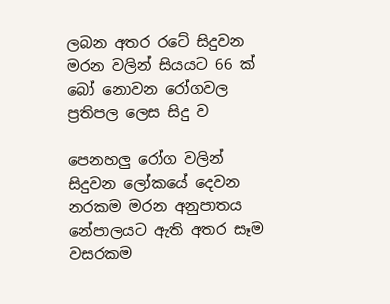ලබන අතර රටේ සිදුවන මරන වලින් සියයට 66 ක් බෝ නොවන රෝගවල ප්‍රතිපල ලෙස සිදු ව

පෙනහලු රෝග වලින් සිදුවන ලෝකයේ දෙවන නරකම මරන අනුපාතය නේපාලයට ඇති අතර සෑම වසරකම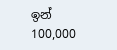ඉන් 100,000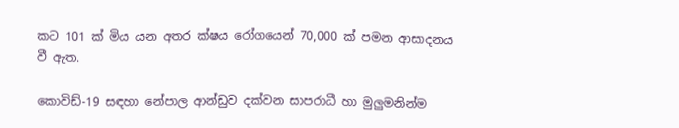කට 101 ක් මිය යන අතර ක්ෂය රෝගයෙන් 70,000 ක් පමන ආසාදනය වී ඇත.

කොවිඩ්-19 සඳහා නේපාල ආන්ඩුව දක්වන සාපරාධී හා මුලුමනින්ම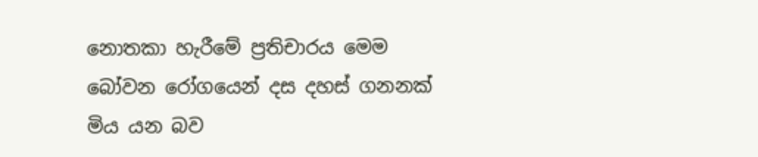නොතකා හැරීමේ ප්‍රතිචාරය මෙම  බෝවන රෝගයෙන් දස දහස් ගනනක් මිය යන බව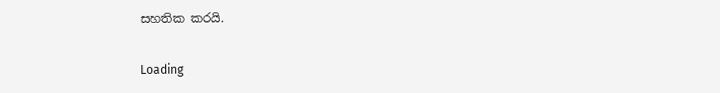සහතික කරයි.

Loading